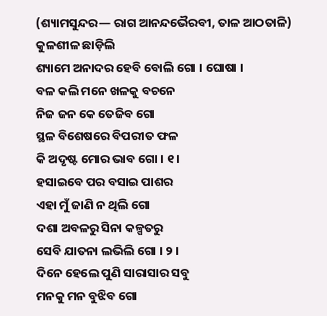(ଶ୍ୟାମସୁନ୍ଦର— ରାଗ ଆନନ୍ଦଭୈରବୀ, ତାଳ ଆଠତାଳି)
କୁଳଶୀଳ ଛାଡ଼ିଲି
ଶ୍ୟାମେ ଅନାଦର ହେବି ବୋଲି ଗୋ । ଘୋଷା ।
ବଳ କଲି ମନେ ଖଳକୁ ବଚନେ
ନିଜ ଜନ କେ ତେଜିବ ଗୋ
ସ୍ଥଳ ବିଶେଷରେ ବିପରୀତ ଫଳ
କି ଅଦୃଷ୍ଟ ମୋର ଭାବ ଗୋ । ୧ ।
ହସାଇବେ ପର ବସାଇ ପାଶର
ଏହା ମୁଁ ଜାଣି ନ ଥିଲି ଗୋ
ଦଶା ଅବଳରୁ ସିନା କଳ୍ପତରୁ
ସେବି ଯାତନା ଲଭିଲି ଗୋ । ୨ ।
ଦିନେ ହେଲେ ପୁଣି ସାରାସାର ସବୁ
ମନକୁ ମନ ବୁଝିବ ଗୋ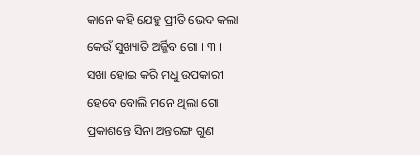କାନେ କହି ଯେହୁ ପ୍ରୀତି ଭେଦ କଲା
କେଉଁ ସୁଖ୍ୟାତି ଅର୍ଜ୍ଜିବ ଗୋ । ୩ ।
ସଖା ହୋଇ କରି ମଧୁ ଉପକାରୀ
ହେବେ ବୋଲି ମନେ ଥିଲା ଗୋ
ପ୍ରକାଶନ୍ତେ ସିନା ଅନ୍ତରଙ୍ଗ ଗୁଣ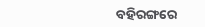ବହିରଙ୍ଗରେ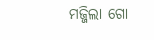ମଜ୍ଜିଲା ଗୋ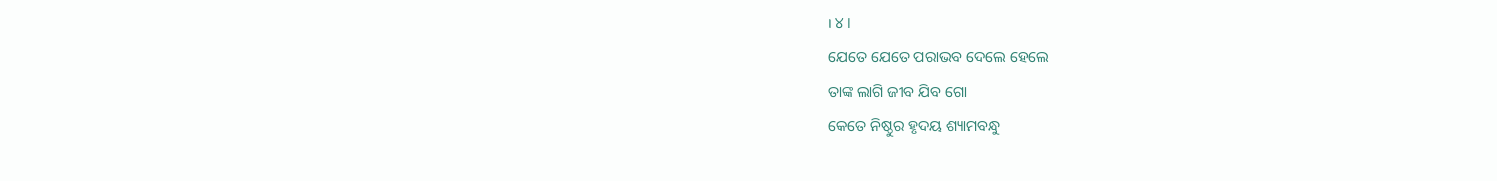। ୪ ।
ଯେତେ ଯେତେ ପରାଭବ ଦେଲେ ହେଲେ
ତାଙ୍କ ଲାଗି ଜୀବ ଯିବ ଗୋ
କେତେ ନିଷ୍ଠୁର ହୃଦୟ ଶ୍ୟାମବନ୍ଧୁ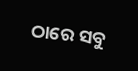ଠାରେ ସବୁ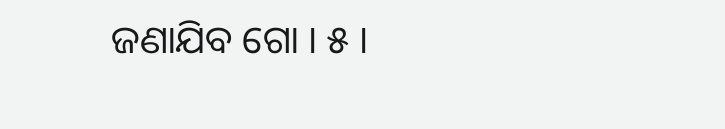ଜଣାଯିବ ଗୋ । ୫ ।